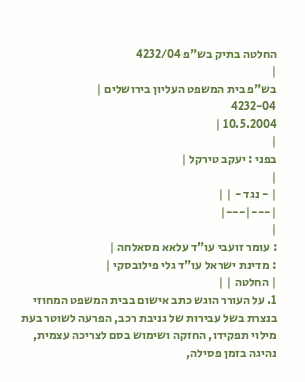החלטה בתיק בש"פ 4232/04
|
בש"פ בית המשפט העליון בירושלים |
4232-04
10.5.2004 |
|
בפני : יעקב טירקל |
|
| - נגד - | |
|---|---|
|
: עומר זועבי עו"ד עלאא מסאלחה |
: מדינת ישראל עו"ד גלי פילובסקי |
| החלטה | |
1. על העורר הוגש כתב אישום בבית המשפט המחוזי בנצרת בשל עבירות של גניבת רכב, הפרעה לשוטר בעת מילוי תפקידו, החזקה ושימוש בסם לצריכה עצמית, נהיגה בזמן פסילה,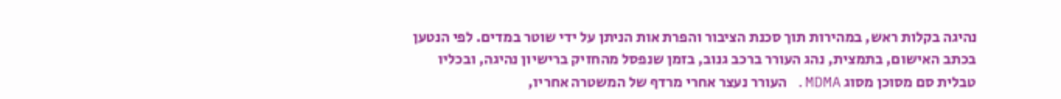נהיגה בקלות ראש, במהירות תוך סכנת הציבור והפרת אות הניתן על ידי שוטר במדים. לפי הנטען בכתב האישום, בתמצית, נהג העורר ברכב גנוב, בזמן שנפסל מהחזיק ברישיון נהיגה, ובכליו טבלית סם מסוכן מסוג MDMA. העורר נעצר אחרי מרדף של המשטרה אחריו,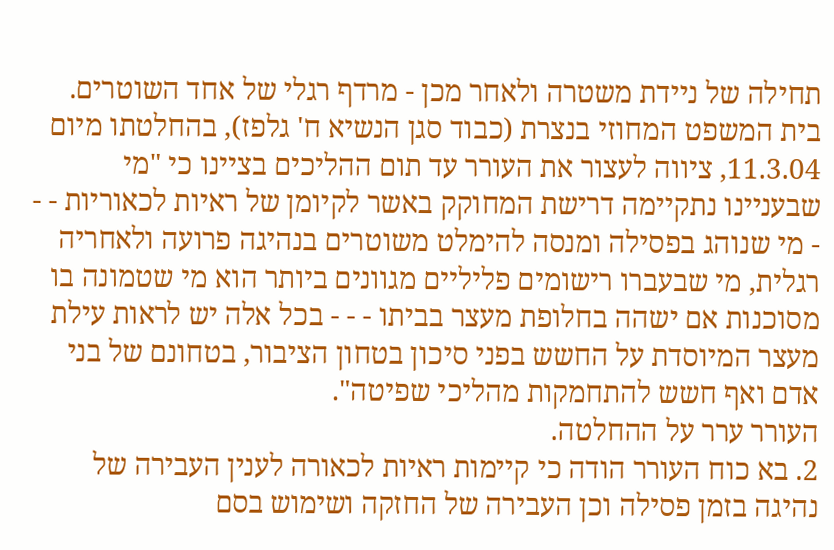תחילה של ניידת משטרה ולאחר מכן - מרדף רגלי של אחד השוטרים. בית המשפט המחוזי בנצרת (כבוד סגן הנשיא ח' גלפז), בהחלטתו מיום 11.3.04, ציווה לעצור את העורר עד תום ההליכים בציינו כי "מי שבעניינו נתקיימה דרישת המחוקק באשר לקיומן של ראיות לכאוריות - - - מי שנוהג בפסילה ומנסה להימלט משוטרים בנהיגה פרועה ולאחריה רגלית, מי שבעברו רישומים פליליים מגוונים ביותר הוא מי שטמונה בו מסוכנות אם ישהה בחלופת מעצר בביתו - - - בכל אלה יש לראות עילת מעצר המיוסדת על החשש בפני סיכון בטחון הציבור, בטחונם של בני אדם ואף חשש להתחמקות מהליכי שפיטה".
העורר ערר על ההחלטה.
2. בא כוח העורר הודה כי קיימות ראיות לכאורה לענין העבירה של נהיגה בזמן פסילה וכן העבירה של החזקה ושימוש בסם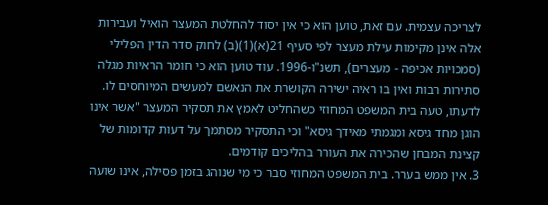לצריכה עצמית. עם זאת, טוען הוא כי אין יסוד להחלטת המעצר הואיל ועבירות אלה אינן מקימות עילת מעצר לפי סעיף 21(א)(1)(ב) לחוק סדר הדין הפלילי (סמכויות אכיפה - מעצרים), תשנ"ו-1996. עוד טוען הוא כי חומר הראיות מגלה סתירות רבות ואין בו ראיה ישירה הקושרת את הנאשם למעשים המיוחסים לו. לדעתו, טעה בית המשפט המחוזי כשהחליט לאמץ את תסקיר המעצר "אשר אינו הוגן מחד גיסא ומגמתי מאידך גיסא" וכי התסקיר מסתמך על דעות קדומות של קצינת המבחן שהכירה את העורר בהליכים קודמים.
3. אין ממש בערר. בית המשפט המחוזי סבר כי מי שנוהג בזמן פסילה, אינו שועה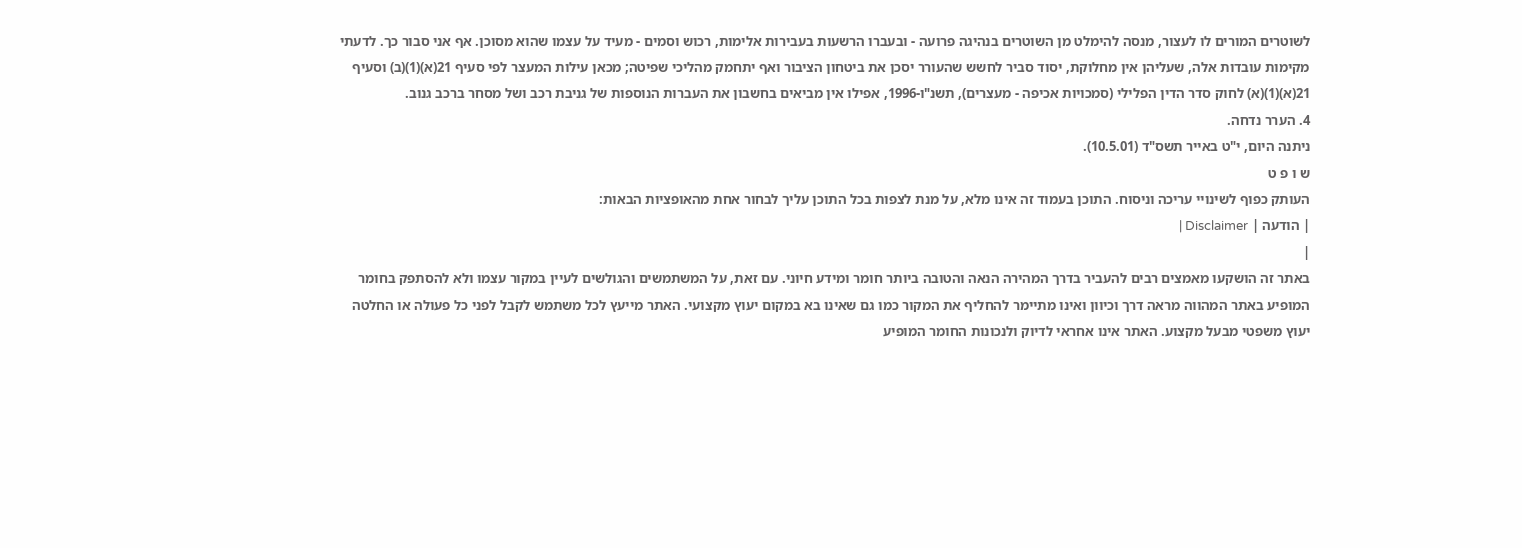לשוטרים המורים לו לעצור, מנסה להימלט מן השוטרים בנהיגה פרועה - ובעברו הרשעות בעבירות אלימות, רכוש וסמים - מעיד על עצמו שהוא מסוכן. אף אני סבור כך. לדעתי מקימות עובדות אלה, שעליהן אין מחלוקת, יסוד סביר לחשש שהעורר יסכן את ביטחון הציבור ואף יתחמק מהליכי שפיטה; מכאן עילות המעצר לפי סעיף 21(א)(1)(ב) וסעיף 21(א)(1)(א) לחוק סדר הדין הפלילי (סמכויות אכיפה - מעצרים), תשנ"ו-1996, אפילו אין מביאים בחשבון את העברות הנוספות של גניבת רכב ושל מסחר ברכב גנוב.
4. הערר נדחה.
ניתנה היום, י"ט באייר תשס"ד (10.5.01).
ש ו פ ט
העותק כפוף לשינויי עריכה וניסוח. התוכן בעמוד זה אינו מלא, על מנת לצפות בכל התוכן עליך לבחור אחת מהאופציות הבאות:
| הודעה | Disclaimer |
|
באתר זה הושקעו מאמצים רבים להעביר בדרך המהירה הנאה והטובה ביותר חומר ומידע חיוני. עם זאת, על המשתמשים והגולשים לעיין במקור עצמו ולא להסתפק בחומר המופיע באתר המהווה מראה דרך וכיוון ואינו מתיימר להחליף את המקור כמו גם שאינו בא במקום יעוץ מקצועי. האתר מייעץ לכל משתמש לקבל לפני כל פעולה או החלטה יעוץ משפטי מבעל מקצוע. האתר אינו אחראי לדיוק ולנכונות החומר המופיע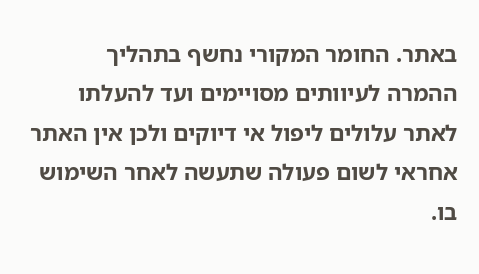באתר. החומר המקורי נחשף בתהליך ההמרה לעיוותים מסויימים ועד להעלתו לאתר עלולים ליפול אי דיוקים ולכן אין האתר אחראי לשום פעולה שתעשה לאחר השימוש בו.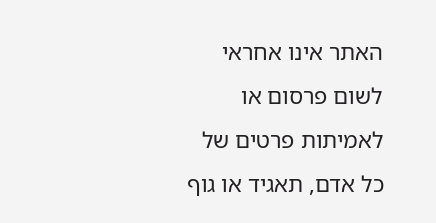האתר אינו אחראי לשום פרסום או לאמיתות פרטים של כל אדם, תאגיד או גוף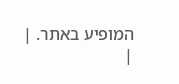המופיע באתר. |
|